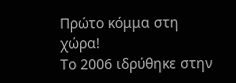Πρώτο κόμμα στη χώρα!
Το 2006 ιδρύθηκε στην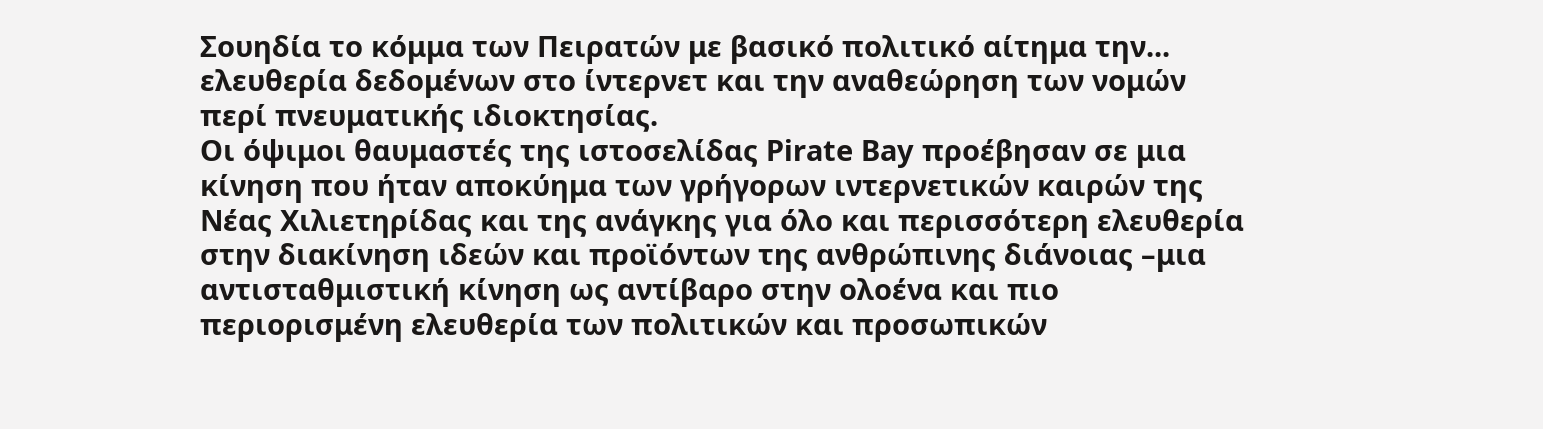Σουηδία το κόμμα των Πειρατών με βασικό πολιτικό αίτημα την... ελευθερία δεδομένων στο ίντερνετ και την αναθεώρηση των νομών περί πνευματικής ιδιοκτησίας.
Οι όψιμοι θαυμαστές της ιστοσελίδας Pirate Bay προέβησαν σε μια κίνηση που ήταν αποκύημα των γρήγορων ιντερνετικών καιρών της Νέας Χιλιετηρίδας και της ανάγκης για όλο και περισσότερη ελευθερία στην διακίνηση ιδεών και προϊόντων της ανθρώπινης διάνοιας –μια αντισταθμιστική κίνηση ως αντίβαρο στην ολοένα και πιο περιορισμένη ελευθερία των πολιτικών και προσωπικών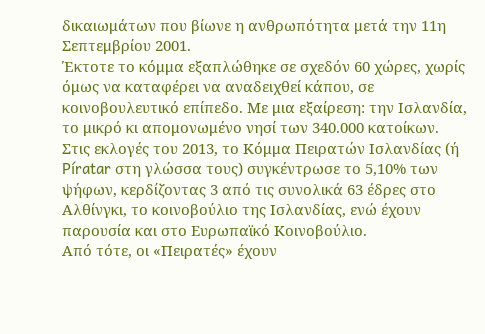δικαιωμάτων που βίωνε η ανθρωπότητα μετά την 11η Σεπτεμβρίου 2001.
Έκτοτε το κόμμα εξαπλώθηκε σε σχεδόν 60 χώρες, χωρίς όμως να καταφέρει να αναδειχθεί κάπου, σε κοινοβουλευτικό επίπεδο. Με μια εξαίρεση: την Ισλανδία, το μικρό κι απομονωμένο νησί των 340.000 κατοίκων.
Στις εκλογές του 2013, το Κόμμα Πειρατών Ισλανδίας (ή Píratar στη γλώσσα τους) συγκέντρωσε το 5,10% των ψήφων, κερδίζοντας 3 από τις συνολικά 63 έδρες στο Αλθίνγκι, το κοινοβούλιο της Ισλανδίας, ενώ έχουν παρουσία και στο Ευρωπαϊκό Κοινοβούλιο.
Από τότε, οι «Πειρατές» έχουν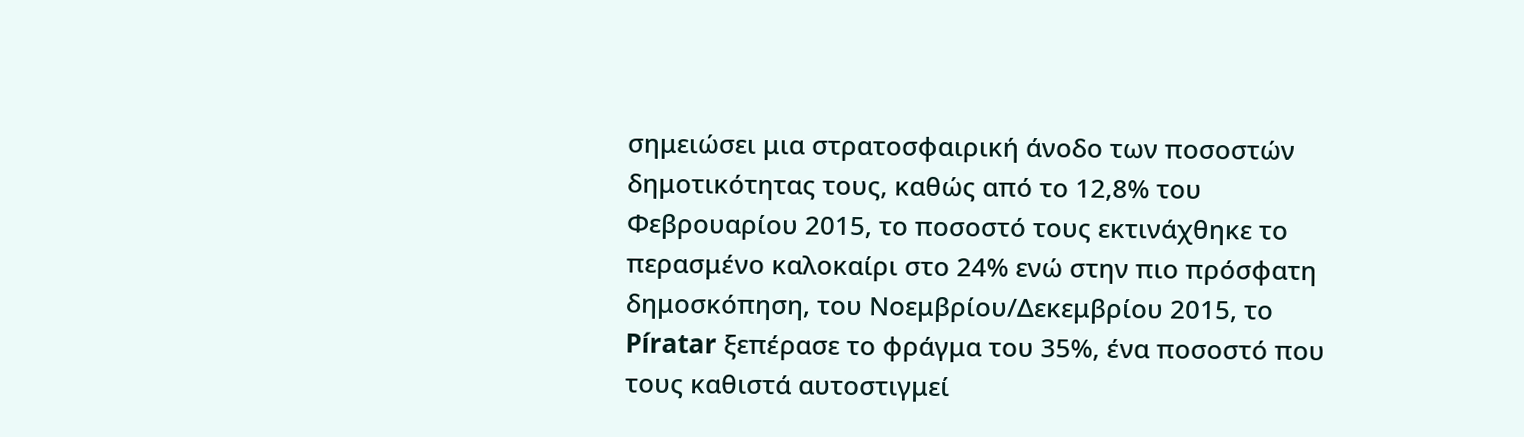σημειώσει μια στρατοσφαιρική άνοδο των ποσοστών δημοτικότητας τους, καθώς από το 12,8% του Φεβρουαρίου 2015, το ποσοστό τους εκτινάχθηκε το περασμένο καλοκαίρι στο 24% ενώ στην πιο πρόσφατη δημοσκόπηση, του Νοεμβρίου/Δεκεμβρίου 2015, το Píratar ξεπέρασε το φράγμα του 35%, ένα ποσοστό που τους καθιστά αυτοστιγμεί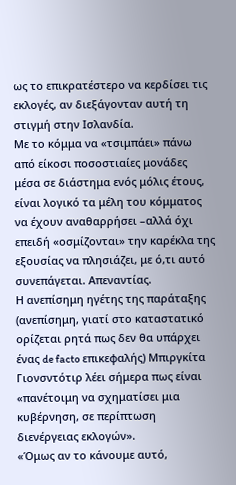ως το επικρατέστερο να κερδίσει τις εκλογές, αν διεξάγονταν αυτή τη στιγμή στην Ισλανδία.
Με το κόμμα να «τσιμπάει» πάνω από είκοσι ποσοστιαίες μονάδες μέσα σε διάστημα ενός μόλις έτους, είναι λογικό τα μέλη του κόμματος να έχουν αναθαρρήσει –αλλά όχι επειδή «οσμίζονται» την καρέκλα της εξουσίας να πλησιάζει, με ό,τι αυτό συνεπάγεται. Απεναντίας.
Η ανεπίσημη ηγέτης της παράταξης (ανεπίσημη, γιατί στο καταστατικό ορίζεται ρητά πως δεν θα υπάρχει ένας de facto επικεφαλής) Μπιργκίτα Γιονσντότιρ λέει σήμερα πως είναι «πανέτοιμη να σχηματίσει μια κυβέρνηση, σε περίπτωση διενέργειας εκλογών».
«Όμως αν το κάνουμε αυτό,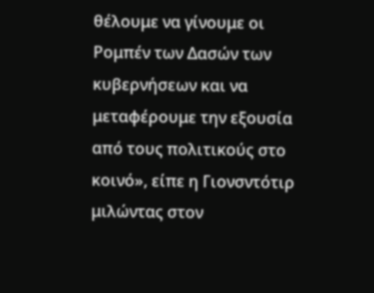θέλουμε να γίνουμε οι Ρομπέν των Δασών των κυβερνήσεων και να μεταφέρουμε την εξουσία από τους πολιτικούς στο κοινό», είπε η Γιονσντότιρ μιλώντας στον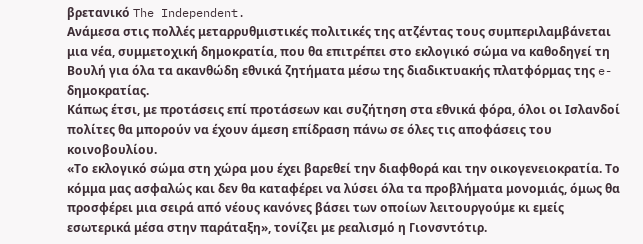βρετανικό The Independent.
Ανάμεσα στις πολλές μεταρρυθμιστικές πολιτικές της ατζέντας τους συμπεριλαμβάνεται μια νέα, συμμετοχική δημοκρατία, που θα επιτρέπει στο εκλογικό σώμα να καθοδηγεί τη Βουλή για όλα τα ακανθώδη εθνικά ζητήματα μέσω της διαδικτυακής πλατφόρμας της e-δημοκρατίας.
Κάπως έτσι, με προτάσεις επί προτάσεων και συζήτηση στα εθνικά φόρα, όλοι οι Ισλανδοί πολίτες θα μπορούν να έχουν άμεση επίδραση πάνω σε όλες τις αποφάσεις του κοινοβουλίου.
«Το εκλογικό σώμα στη χώρα μου έχει βαρεθεί την διαφθορά και την οικογενειοκρατία. Το κόμμα μας ασφαλώς και δεν θα καταφέρει να λύσει όλα τα προβλήματα μονομιάς, όμως θα προσφέρει μια σειρά από νέους κανόνες βάσει των οποίων λειτουργούμε κι εμείς εσωτερικά μέσα στην παράταξη», τονίζει με ρεαλισμό η Γιονσντότιρ.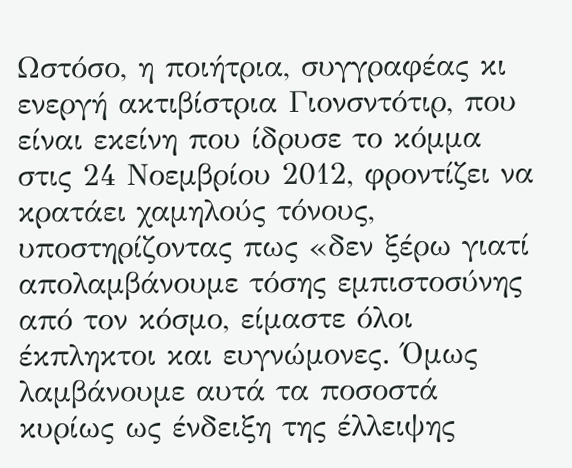Ωστόσο, η ποιήτρια, συγγραφέας κι ενεργή ακτιβίστρια Γιονσντότιρ, που είναι εκείνη που ίδρυσε το κόμμα στις 24 Νοεμβρίου 2012, φροντίζει να κρατάει χαμηλούς τόνους, υποστηρίζοντας πως «δεν ξέρω γιατί απολαμβάνουμε τόσης εμπιστοσύνης από τον κόσμο, είμαστε όλοι έκπληκτοι και ευγνώμονες. Όμως λαμβάνουμε αυτά τα ποσοστά κυρίως ως ένδειξη της έλλειψης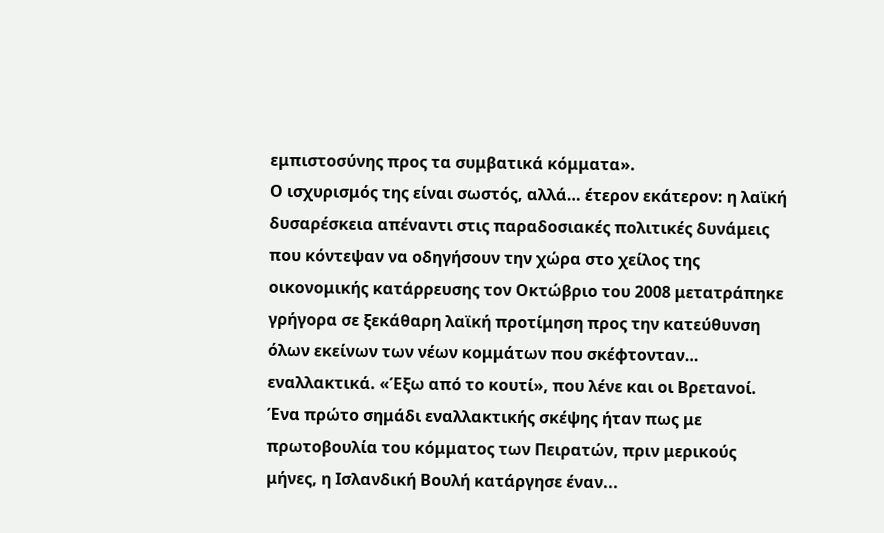εμπιστοσύνης προς τα συμβατικά κόμματα».
Ο ισχυρισμός της είναι σωστός, αλλά… έτερον εκάτερον: η λαϊκή δυσαρέσκεια απέναντι στις παραδοσιακές πολιτικές δυνάμεις που κόντεψαν να οδηγήσουν την χώρα στο χείλος της οικονομικής κατάρρευσης τον Οκτώβριο του 2008 μετατράπηκε γρήγορα σε ξεκάθαρη λαϊκή προτίμηση προς την κατεύθυνση όλων εκείνων των νέων κομμάτων που σκέφτονταν… εναλλακτικά. «Έξω από το κουτί», που λένε και οι Βρετανοί.
Ένα πρώτο σημάδι εναλλακτικής σκέψης ήταν πως με πρωτοβουλία του κόμματος των Πειρατών, πριν μερικούς μήνες, η Ισλανδική Βουλή κατάργησε έναν...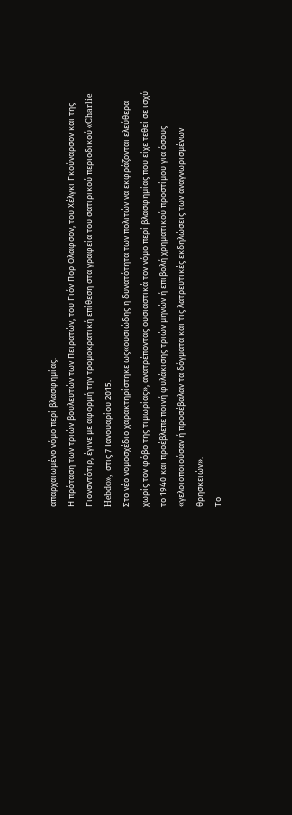απαρχαιωμένο νόμο περί βλασφημίας.
Η πρόταση των τριών βουλευτών των Πειρατών, του Γιόν Πορ Oλαφσον, του Χέλγκι Γκούναρσον και της Γιονσντότιρ, έγινε με αφορμή την τρομοκρατική επίθεση στα γραφεία του σατιρικού περιοδικού «Charlie Hebdo», στις 7 Ιανουαρίου 2015.
Στο νέο νομοσχέδιο χαρακτηρίστηκε ως«ουσιώδης η δυνατότητα των πολιτών να εκφράζονται ελεύθερα χωρίς τον φόβο της τιμωρίας», ανατρέποντας ουσιαστικά τον νόμο περί βλασφημίας που είχε τεθεί σε ισχύ το 1940 και προέβλεπε ποινή φυλάκισης τριών μηνών ή επιβολή χρηματικού προστίμου για όσους «γελοιοποιούσαν ή προσέβαλαν τα δόγματα και τις λατρευτικές εκδηλώσεις των αναγνωρισμένων θρησκειών».
Το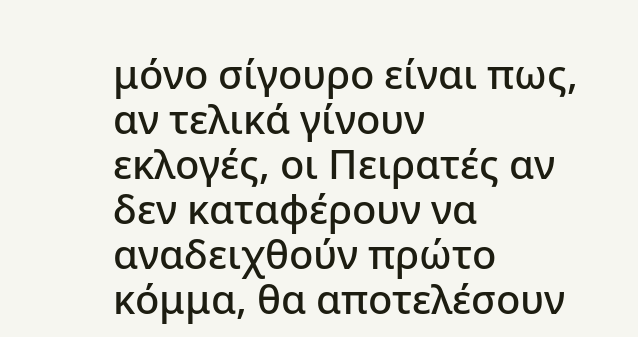μόνο σίγουρο είναι πως, αν τελικά γίνουν εκλογές, οι Πειρατές αν δεν καταφέρουν να αναδειχθούν πρώτο κόμμα, θα αποτελέσουν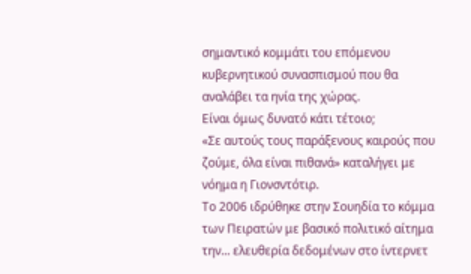σημαντικό κομμάτι του επόμενου κυβερνητικού συνασπισμού που θα αναλάβει τα ηνία της χώρας.
Είναι όμως δυνατό κάτι τέτοιο;
«Σε αυτούς τους παράξενους καιρούς που ζούμε, όλα είναι πιθανά» καταλήγει με νόημα η Γιονσντότιρ.
Το 2006 ιδρύθηκε στην Σουηδία το κόμμα των Πειρατών με βασικό πολιτικό αίτημα την... ελευθερία δεδομένων στο ίντερνετ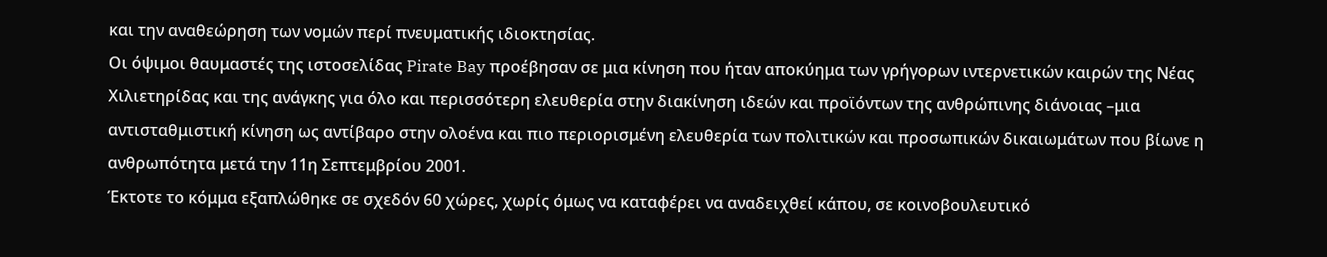και την αναθεώρηση των νομών περί πνευματικής ιδιοκτησίας.
Οι όψιμοι θαυμαστές της ιστοσελίδας Pirate Bay προέβησαν σε μια κίνηση που ήταν αποκύημα των γρήγορων ιντερνετικών καιρών της Νέας Χιλιετηρίδας και της ανάγκης για όλο και περισσότερη ελευθερία στην διακίνηση ιδεών και προϊόντων της ανθρώπινης διάνοιας –μια αντισταθμιστική κίνηση ως αντίβαρο στην ολοένα και πιο περιορισμένη ελευθερία των πολιτικών και προσωπικών δικαιωμάτων που βίωνε η ανθρωπότητα μετά την 11η Σεπτεμβρίου 2001.
Έκτοτε το κόμμα εξαπλώθηκε σε σχεδόν 60 χώρες, χωρίς όμως να καταφέρει να αναδειχθεί κάπου, σε κοινοβουλευτικό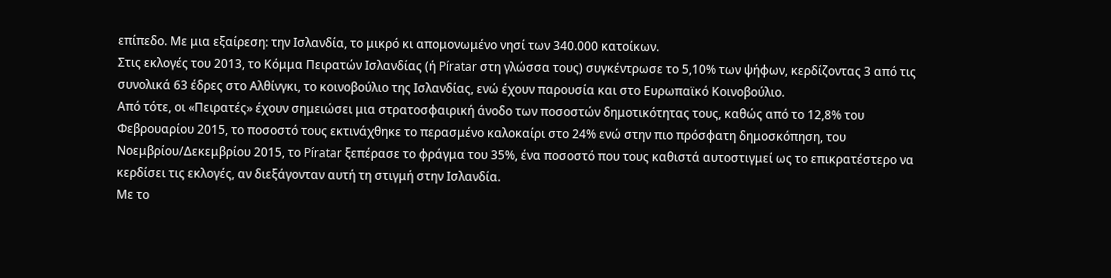επίπεδο. Με μια εξαίρεση: την Ισλανδία, το μικρό κι απομονωμένο νησί των 340.000 κατοίκων.
Στις εκλογές του 2013, το Κόμμα Πειρατών Ισλανδίας (ή Píratar στη γλώσσα τους) συγκέντρωσε το 5,10% των ψήφων, κερδίζοντας 3 από τις συνολικά 63 έδρες στο Αλθίνγκι, το κοινοβούλιο της Ισλανδίας, ενώ έχουν παρουσία και στο Ευρωπαϊκό Κοινοβούλιο.
Από τότε, οι «Πειρατές» έχουν σημειώσει μια στρατοσφαιρική άνοδο των ποσοστών δημοτικότητας τους, καθώς από το 12,8% του Φεβρουαρίου 2015, το ποσοστό τους εκτινάχθηκε το περασμένο καλοκαίρι στο 24% ενώ στην πιο πρόσφατη δημοσκόπηση, του Νοεμβρίου/Δεκεμβρίου 2015, το Píratar ξεπέρασε το φράγμα του 35%, ένα ποσοστό που τους καθιστά αυτοστιγμεί ως το επικρατέστερο να κερδίσει τις εκλογές, αν διεξάγονταν αυτή τη στιγμή στην Ισλανδία.
Με το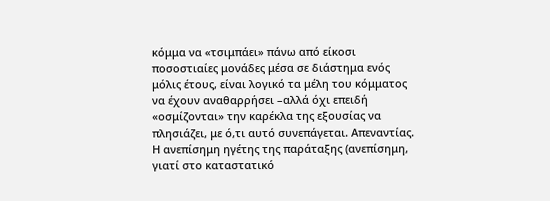κόμμα να «τσιμπάει» πάνω από είκοσι ποσοστιαίες μονάδες μέσα σε διάστημα ενός μόλις έτους, είναι λογικό τα μέλη του κόμματος να έχουν αναθαρρήσει –αλλά όχι επειδή «οσμίζονται» την καρέκλα της εξουσίας να πλησιάζει, με ό,τι αυτό συνεπάγεται. Απεναντίας.
Η ανεπίσημη ηγέτης της παράταξης (ανεπίσημη, γιατί στο καταστατικό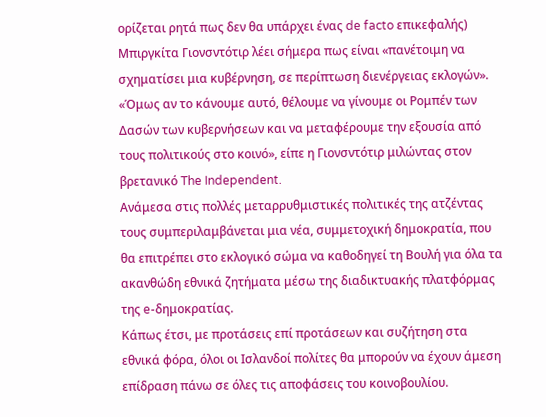ορίζεται ρητά πως δεν θα υπάρχει ένας de facto επικεφαλής) Μπιργκίτα Γιονσντότιρ λέει σήμερα πως είναι «πανέτοιμη να σχηματίσει μια κυβέρνηση, σε περίπτωση διενέργειας εκλογών».
«Όμως αν το κάνουμε αυτό, θέλουμε να γίνουμε οι Ρομπέν των Δασών των κυβερνήσεων και να μεταφέρουμε την εξουσία από τους πολιτικούς στο κοινό», είπε η Γιονσντότιρ μιλώντας στον βρετανικό The Independent.
Ανάμεσα στις πολλές μεταρρυθμιστικές πολιτικές της ατζέντας τους συμπεριλαμβάνεται μια νέα, συμμετοχική δημοκρατία, που θα επιτρέπει στο εκλογικό σώμα να καθοδηγεί τη Βουλή για όλα τα ακανθώδη εθνικά ζητήματα μέσω της διαδικτυακής πλατφόρμας της e-δημοκρατίας.
Κάπως έτσι, με προτάσεις επί προτάσεων και συζήτηση στα εθνικά φόρα, όλοι οι Ισλανδοί πολίτες θα μπορούν να έχουν άμεση επίδραση πάνω σε όλες τις αποφάσεις του κοινοβουλίου.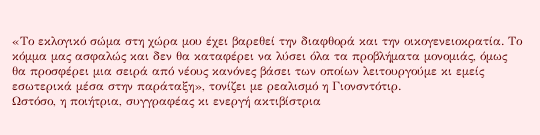«Το εκλογικό σώμα στη χώρα μου έχει βαρεθεί την διαφθορά και την οικογενειοκρατία. Το κόμμα μας ασφαλώς και δεν θα καταφέρει να λύσει όλα τα προβλήματα μονομιάς, όμως θα προσφέρει μια σειρά από νέους κανόνες βάσει των οποίων λειτουργούμε κι εμείς εσωτερικά μέσα στην παράταξη», τονίζει με ρεαλισμό η Γιονσντότιρ.
Ωστόσο, η ποιήτρια, συγγραφέας κι ενεργή ακτιβίστρια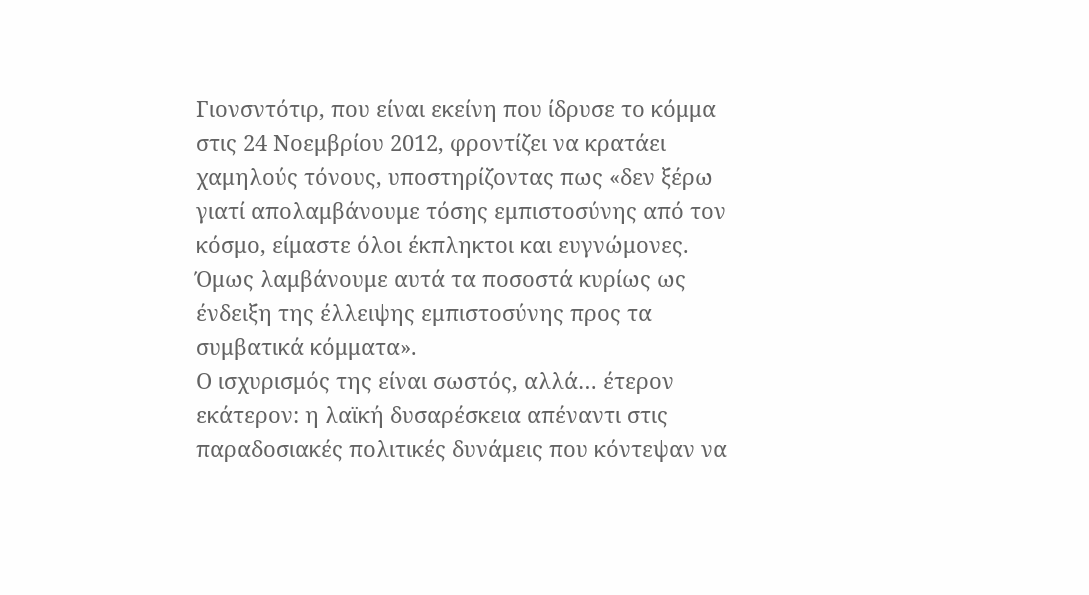Γιονσντότιρ, που είναι εκείνη που ίδρυσε το κόμμα στις 24 Νοεμβρίου 2012, φροντίζει να κρατάει χαμηλούς τόνους, υποστηρίζοντας πως «δεν ξέρω γιατί απολαμβάνουμε τόσης εμπιστοσύνης από τον κόσμο, είμαστε όλοι έκπληκτοι και ευγνώμονες. Όμως λαμβάνουμε αυτά τα ποσοστά κυρίως ως ένδειξη της έλλειψης εμπιστοσύνης προς τα συμβατικά κόμματα».
Ο ισχυρισμός της είναι σωστός, αλλά… έτερον εκάτερον: η λαϊκή δυσαρέσκεια απέναντι στις παραδοσιακές πολιτικές δυνάμεις που κόντεψαν να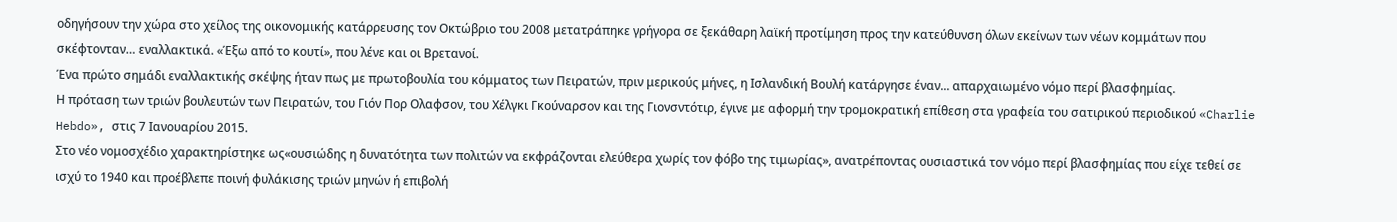οδηγήσουν την χώρα στο χείλος της οικονομικής κατάρρευσης τον Οκτώβριο του 2008 μετατράπηκε γρήγορα σε ξεκάθαρη λαϊκή προτίμηση προς την κατεύθυνση όλων εκείνων των νέων κομμάτων που σκέφτονταν… εναλλακτικά. «Έξω από το κουτί», που λένε και οι Βρετανοί.
Ένα πρώτο σημάδι εναλλακτικής σκέψης ήταν πως με πρωτοβουλία του κόμματος των Πειρατών, πριν μερικούς μήνες, η Ισλανδική Βουλή κατάργησε έναν... απαρχαιωμένο νόμο περί βλασφημίας.
Η πρόταση των τριών βουλευτών των Πειρατών, του Γιόν Πορ Oλαφσον, του Χέλγκι Γκούναρσον και της Γιονσντότιρ, έγινε με αφορμή την τρομοκρατική επίθεση στα γραφεία του σατιρικού περιοδικού «Charlie Hebdo», στις 7 Ιανουαρίου 2015.
Στο νέο νομοσχέδιο χαρακτηρίστηκε ως«ουσιώδης η δυνατότητα των πολιτών να εκφράζονται ελεύθερα χωρίς τον φόβο της τιμωρίας», ανατρέποντας ουσιαστικά τον νόμο περί βλασφημίας που είχε τεθεί σε ισχύ το 1940 και προέβλεπε ποινή φυλάκισης τριών μηνών ή επιβολή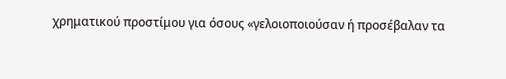χρηματικού προστίμου για όσους «γελοιοποιούσαν ή προσέβαλαν τα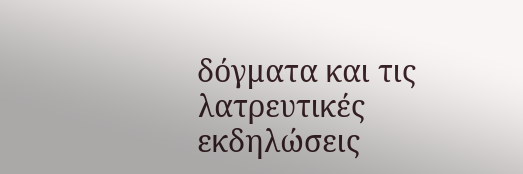δόγματα και τις λατρευτικές εκδηλώσεις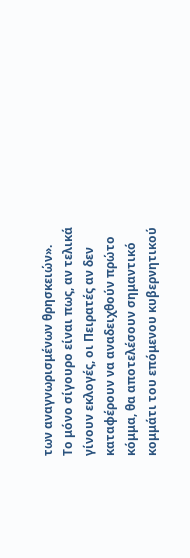των αναγνωρισμένων θρησκειών».
Το μόνο σίγουρο είναι πως, αν τελικά γίνουν εκλογές, οι Πειρατές αν δεν καταφέρουν να αναδειχθούν πρώτο κόμμα, θα αποτελέσουν σημαντικό κομμάτι του επόμενου κυβερνητικού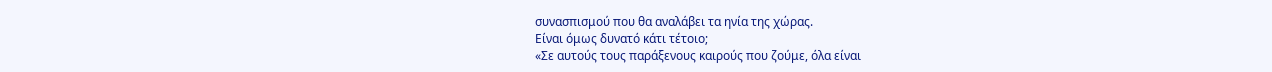συνασπισμού που θα αναλάβει τα ηνία της χώρας.
Είναι όμως δυνατό κάτι τέτοιο;
«Σε αυτούς τους παράξενους καιρούς που ζούμε, όλα είναι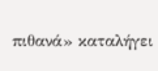πιθανά» καταλήγει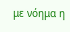με νόημα η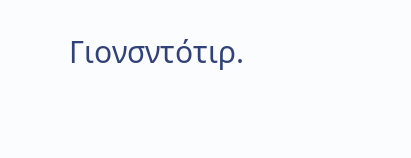Γιονσντότιρ.